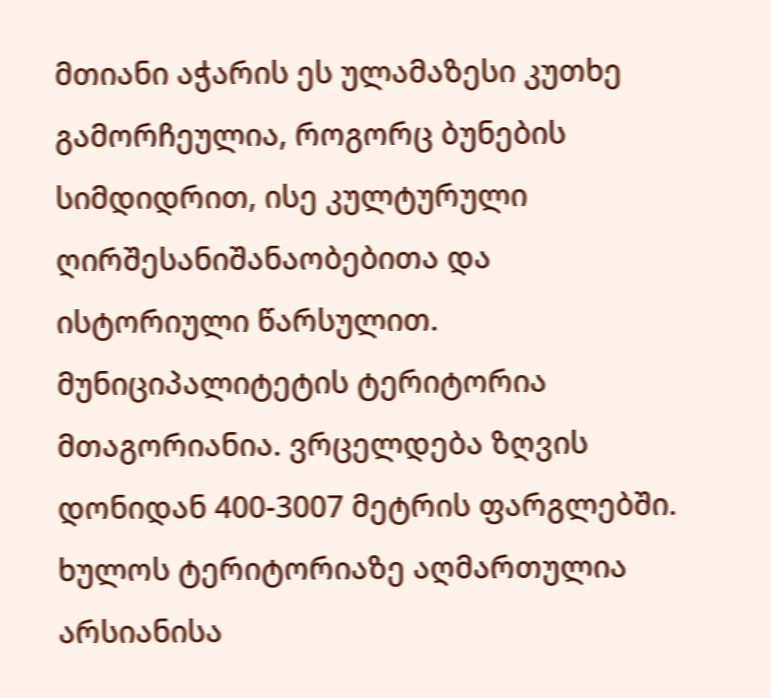მთიანი აჭარის ეს ულამაზესი კუთხე გამორჩეულია, როგორც ბუნების სიმდიდრით, ისე კულტურული ღირშესანიშანაობებითა და ისტორიული წარსულით.
მუნიციპალიტეტის ტერიტორია მთაგორიანია. ვრცელდება ზღვის დონიდან 400-3007 მეტრის ფარგლებში. ხულოს ტერიტორიაზე აღმართულია არსიანისა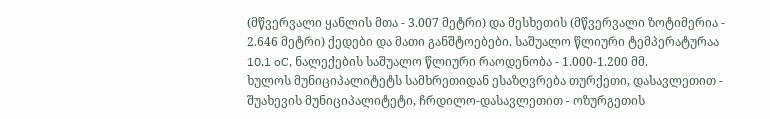(მწვერვალი ყანლის მთა - 3.007 მეტრი) და მესხეთის (მწვერვალი ზოტიმერია - 2.646 მეტრი) ქედები და მათი განშტოებები. საშუალო წლიური ტემპერატურაა 10,1 oC, ნალექების საშუალო წლიური რაოდენობა - 1.000-1.200 მმ.
ხულოს მუნიციპალიტეტს სამხრეთიდან ესაზღვრება თურქეთი, დასავლეთით - შუახევის მუნიციპალიტეტი, ჩრდილო-დასავლეთით - ოზურგეთის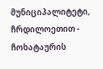მუნიციპალიტეტი, ჩრდილოეთით - ჩოხატაურის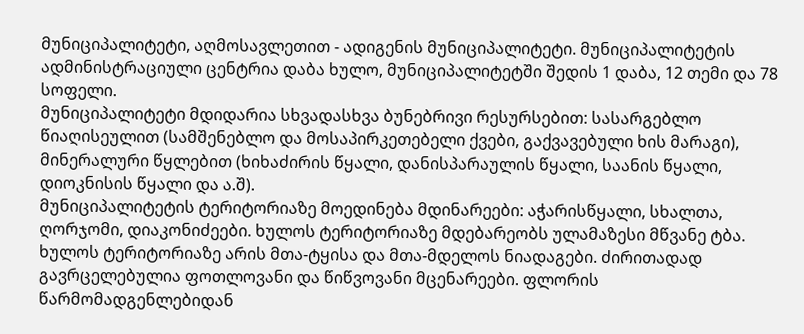მუნიციპალიტეტი, აღმოსავლეთით - ადიგენის მუნიციპალიტეტი. მუნიციპალიტეტის ადმინისტრაციული ცენტრია დაბა ხულო, მუნიციპალიტეტში შედის 1 დაბა, 12 თემი და 78 სოფელი.
მუნიციპალიტეტი მდიდარია სხვადასხვა ბუნებრივი რესურსებით: სასარგებლო წიაღისეულით (სამშენებლო და მოსაპირკეთებელი ქვები, გაქვავებული ხის მარაგი), მინერალური წყლებით (ხიხაძირის წყალი, დანისპარაულის წყალი, საანის წყალი, დიოკნისის წყალი და ა.შ).
მუნიციპალიტეტის ტერიტორიაზე მოედინება მდინარეები: აჭარისწყალი, სხალთა, ღორჯომი, დიაკონიძეები. ხულოს ტერიტორიაზე მდებარეობს ულამაზესი მწვანე ტბა.
ხულოს ტერიტორიაზე არის მთა-ტყისა და მთა-მდელოს ნიადაგები. ძირითადად გავრცელებულია ფოთლოვანი და წიწვოვანი მცენარეები. ფლორის წარმომადგენლებიდან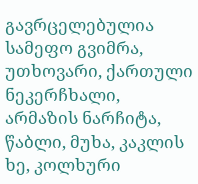გავრცელებულია სამეფო გვიმრა, უთხოვარი, ქართული ნეკერჩხალი, არმაზის ნარჩიტა, წაბლი, მუხა, კაკლის ხე, კოლხური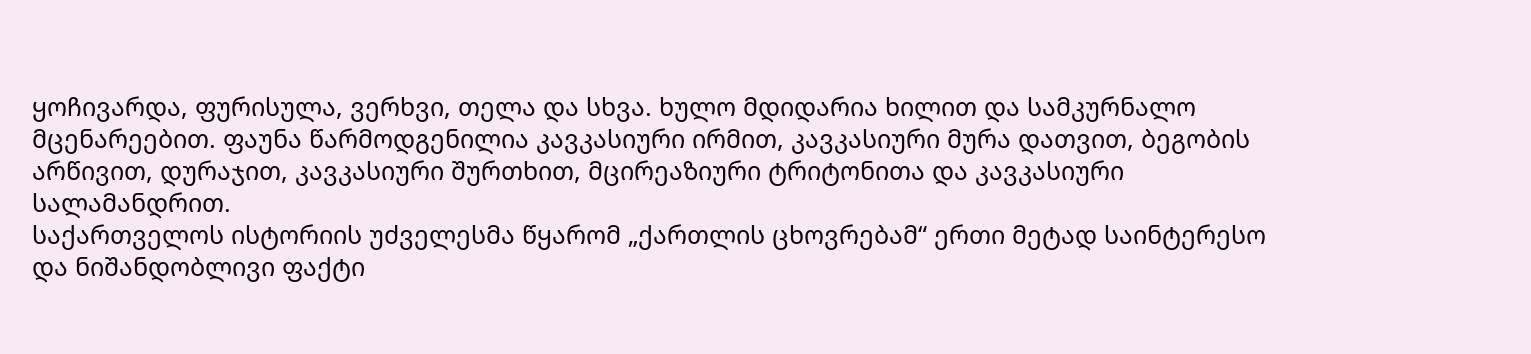ყოჩივარდა, ფურისულა, ვერხვი, თელა და სხვა. ხულო მდიდარია ხილით და სამკურნალო მცენარეებით. ფაუნა წარმოდგენილია კავკასიური ირმით, კავკასიური მურა დათვით, ბეგობის არწივით, დურაჯით, კავკასიური შურთხით, მცირეაზიური ტრიტონითა და კავკასიური სალამანდრით.
საქართველოს ისტორიის უძველესმა წყარომ „ქართლის ცხოვრებამ“ ერთი მეტად საინტერესო და ნიშანდობლივი ფაქტი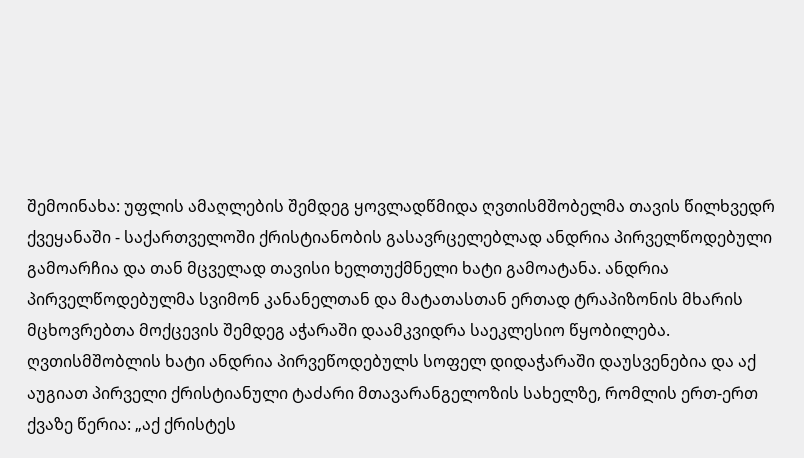შემოინახა: უფლის ამაღლების შემდეგ ყოვლადწმიდა ღვთისმშობელმა თავის წილხვედრ ქვეყანაში - საქართველოში ქრისტიანობის გასავრცელებლად ანდრია პირველწოდებული გამოარჩია და თან მცველად თავისი ხელთუქმნელი ხატი გამოატანა. ანდრია პირველწოდებულმა სვიმონ კანანელთან და მატათასთან ერთად ტრაპიზონის მხარის მცხოვრებთა მოქცევის შემდეგ აჭარაში დაამკვიდრა საეკლესიო წყობილება. ღვთისმშობლის ხატი ანდრია პირვეწოდებულს სოფელ დიდაჭარაში დაუსვენებია და აქ აუგიათ პირველი ქრისტიანული ტაძარი მთავარანგელოზის სახელზე, რომლის ერთ-ერთ ქვაზე წერია: „აქ ქრისტეს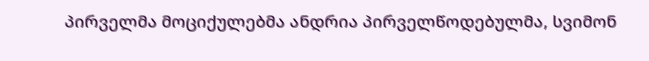პირველმა მოციქულებმა ანდრია პირველწოდებულმა, სვიმონ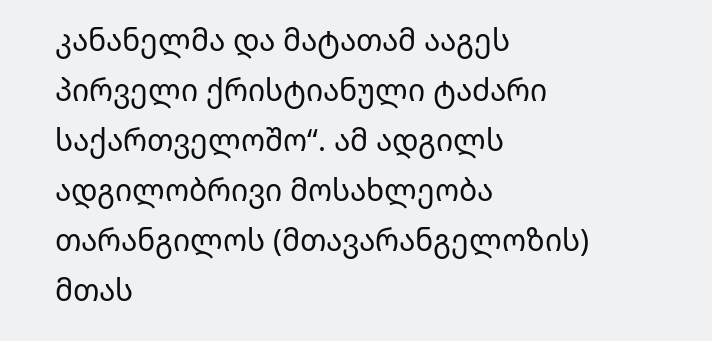კანანელმა და მატათამ ააგეს პირველი ქრისტიანული ტაძარი საქართველოშო“. ამ ადგილს ადგილობრივი მოსახლეობა თარანგილოს (მთავარანგელოზის) მთას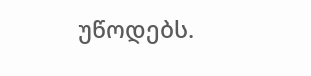უწოდებს.